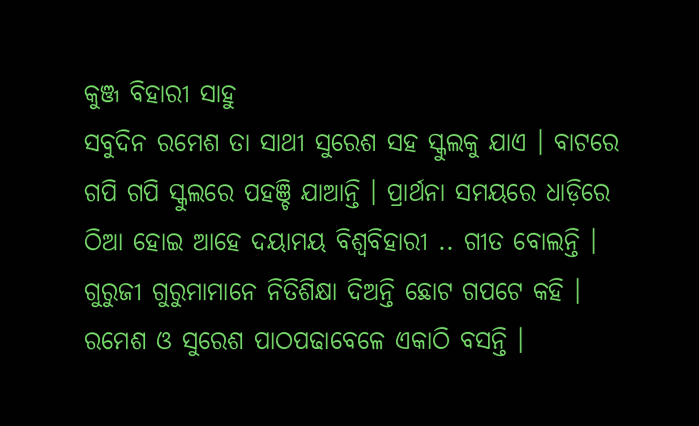କୁଞ୍ଜ ବିହାରୀ ସାହୁ
ସବୁଦିନ ରମେଶ ତା ସାଥୀ ସୁରେଶ ସହ ସ୍କୁଲକୁ ଯାଏ । ବାଟରେ ଗପି ଗପି ସ୍କୁଲରେ ପହଞ୍ଚି ଯାଆନ୍ତି । ପ୍ରାର୍ଥନା ସମୟରେ ଧାଡ଼ିରେ ଠିଆ ହୋଇ ଆହେ ଦୟାମୟ ବିଶ୍ୱବିହାରୀ .. ଗୀତ ବୋଲନ୍ତି । ଗୁରୁଜୀ ଗୁରୁମାମାନେ ନିତିଶିକ୍ଷା ଦିଅନ୍ତି ଛୋଟ ଗପଟେ କହି ।
ରମେଶ ଓ ସୁରେଶ ପାଠପଢାବେଳେ ଏକାଠି ବସନ୍ତି ।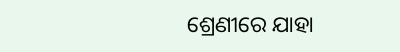ଶ୍ରେଣୀରେ ଯାହା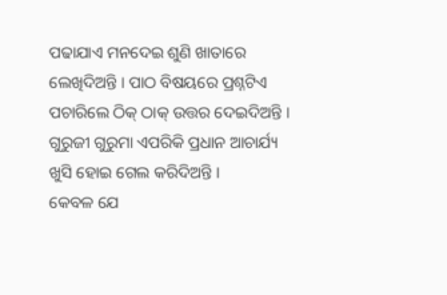ପଢାଯାଏ ମନଦେଇ ଶୁଣି ଖାତାରେ ଲେଖିଦିଅନ୍ତି । ପାଠ ବିଷୟରେ ପ୍ରଶ୍ନଟିଏ ପଚାରିଲେ ଠିକ୍ ଠାକ୍ ଉତ୍ତର ଦେଇଦିଅନ୍ତି । ଗୁରୁଜୀ ଗୁରୁମା ଏପରିକି ପ୍ରଧାନ ଆଚାର୍ଯ୍ୟ ଖୁସି ହୋଇ ଗେଲ କରିଦିଅନ୍ତି ।
କେବଳ ଯେ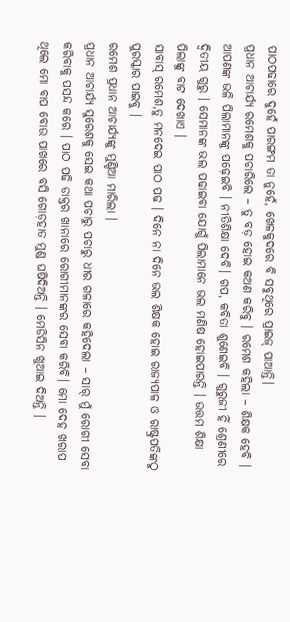ପାଠପଢାରେ ଦୁହେଁ ପାରଙ୍ଗମ ତା ନୁହେଁ, ଖେଳକୁଦରେ ବି ସବୁଥିରେ ପ୍ରାଇଜ୍ ପାଆନ୍ତି।
ପ୍ରଧାନ ଆଚାର୍ଯ୍ୟ ରମେଶକୁ ପଚାରିଲେ – ତୁ ବଡ଼ ହୋଇ କଅଣ କରିବୁ । ରମେଶ କହିଲା – ଶିକ୍ଷକ ହେବି । ଆପଣଙ୍କ ଭଳି ପିଲାମାନଙ୍କୁ ପଢ଼େଇବି । ନୀତିଶିକ୍ଷା ଦେବି। ଗପ, କବିତା ଶୁଣେଇବି । ଗୁରୁଜୀ ହିଁ ଶ୍ରେଣୀରେ ଦ୍ୱିତୀୟ ଗୁରୁ । ସେମାନଙ୍କ ଭଲ ପଢାଇବା ଯୋଗୁଁ ପିଲାମାନେ ଭଲ ମଣିଷ ହୋଇପାରନ୍ତି । ଉତ୍ତମ ଶିକ୍ଷା ପିଲାଙ୍କୁ ବାଟ ଦେଖାଏ ।
ସାବାସ୍ ରମେଶ,ତୁ ମନଦେଇ ପାଠ ପଢ । ଦିନେ ନା ଦିନେ ଭଲ ଶିକ୍ଷକ ହୋଇ ରାଜ୍ୟପାଳ ଓ ରାଷ୍ଟ୍ରପତିଙ୍କଠୁ ପୁରସ୍କାର ପାଇବୁ ।
ରମେଶ ପ୍ରଧାନ ଆଚାର୍ଯ୍ୟଙ୍କୁ ମୁଣ୍ଡିଆ ମାରିଲା ।
ପ୍ରଧାନ ଆଚାର୍ଯ୍ୟ ସୁରେଶକୁ ସେଇ କଥା ପଚାରୁ ପଚାରୁ ଧୀର ଗଳାରେ କହିଦେଲା – ସାର୍ ମୁଁ ରୋଗୀ ସେବା କରିବାକୁ ପସନ୍ଦ କରେ । ପାଠ ପଢି ଡାକ୍ତର ଖାନାରେ ରୋଗୀମାନଙ୍କର ସେବା କରିବି। ମୋ ଦେହ ଖରାପ ଥିଲେ ମୋ ବାପ ବୋଉ ପାଖରେ ବସି ଗୋଡ଼ହାତ ମୁଣ୍ଡ ଘଷିଦିଅନ୍ତି । ମେଡିସିନ ଖୁଆଇ ଦିଅନ୍ତି ।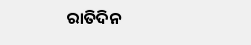ରାତିଦିନ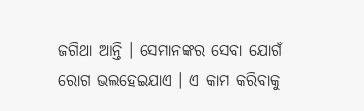ଜଗିଥା ଆନ୍ତି । ସେମାନଙ୍କର ସେବା ଯୋଗଁ ରୋଗ ଭଲହେଇଯାଏ । ଏ କାମ କରିବାକୁ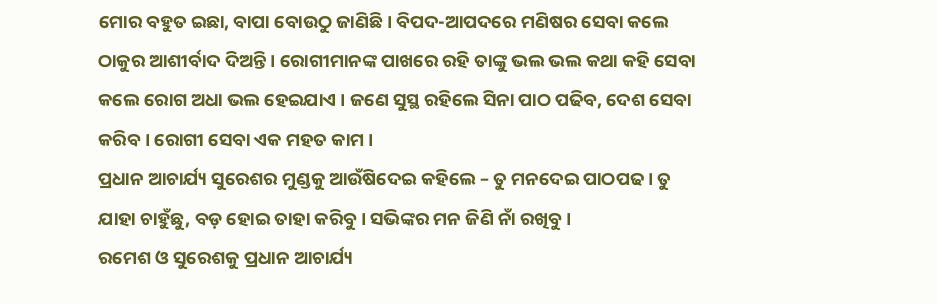ମୋର ବହୁତ ଇଛା, ବାପା ବୋଉଠୁ ଜାଣିଛି । ବିପଦ-ଆପଦରେ ମଣିଷର ସେବା କଲେ ଠାକୁର ଆଶୀର୍ବାଦ ଦିଅନ୍ତି । ରୋଗୀମାନଙ୍କ ପାଖରେ ରହି ତାଙ୍କୁ ଭଲ ଭଲ କଥା କହି ସେବା କଲେ ରୋଗ ଅଧା ଭଲ ହେଇଯାଏ । ଜଣେ ସୁସ୍ଥ ରହିଲେ ସିନା ପାଠ ପଢିବ, ଦେଶ ସେବା କରିବ । ରୋଗୀ ସେବା ଏକ ମହତ କାମ ।
ପ୍ରଧାନ ଆଚାର୍ଯ୍ୟ ସୁରେଶର ମୁଣ୍ଡକୁ ଆଉଁଷିଦେଇ କହିଲେ – ତୁ ମନଦେଇ ପାଠପଢ । ତୁ ଯାହା ଚାହୁଁଛୁ, ବଡ଼ ହୋଇ ତାହା କରିବୁ। ସଭିଙ୍କର ମନ ଜିଣି ନାଁ ରଖିବୁ ।
ରମେଶ ଓ ସୁରେଶକୁ ପ୍ରଧାନ ଆଚାର୍ଯ୍ୟ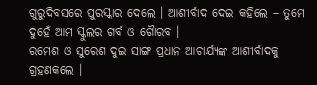ଗୁରୁଦିବସରେ ପୁରସ୍କାର ଦେଲେ । ଆଶୀର୍ବାଦ ଦେଇ କହିଲେ – ତୁମେ ଦୁହେଁ ଆମ ସ୍କୁଲର ଗର୍ବ ଓ ଗୈାରବ ।
ରମେଶ ଓ ସୁରେଶ ଦୁଇ ସାଙ୍ଗ ପ୍ରଧାନ ଆଚାର୍ଯ୍ୟଙ୍କ ଆଶୀର୍ବାଦକୁ ଗ୍ରହଣକଲେ ।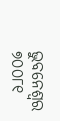ଭୁବନେଶ୍ବର
୭୦୦୮୧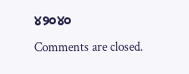୪୨୦୪୦
Comments are closed.